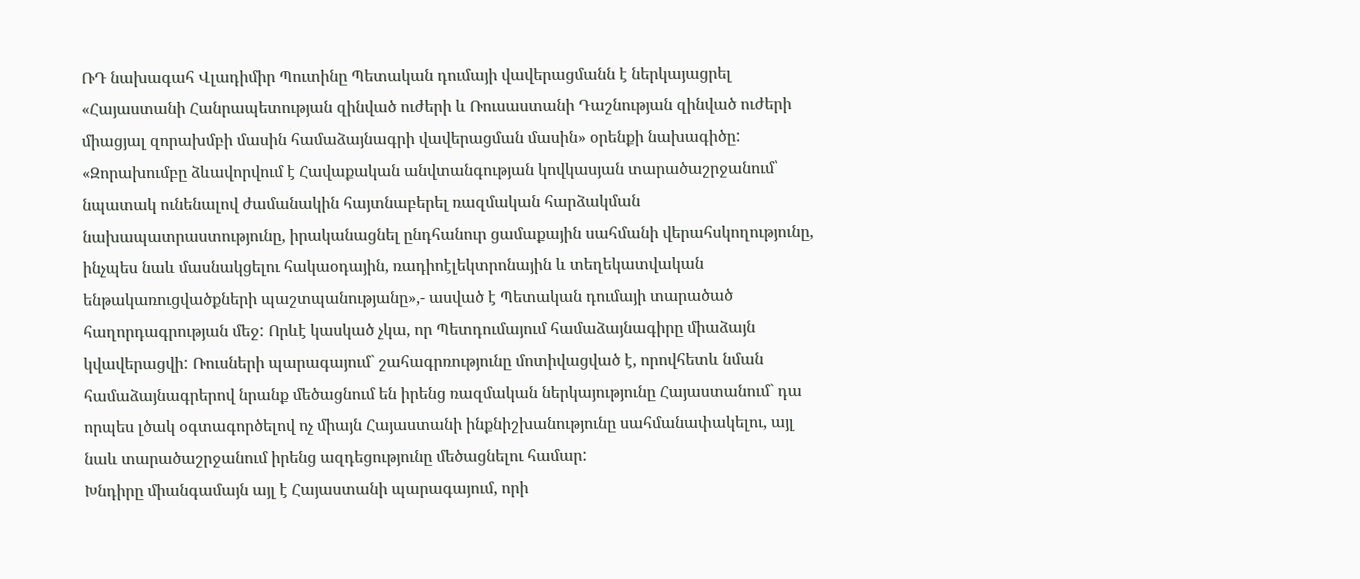ՌԴ նախագահ Վլադիմիր Պուտինը Պետական դումայի վավերացմանն է ներկայացրել «Հայաստանի Հանրապետության զինված ուժերի և Ռուսաստանի Դաշնության զինված ուժերի միացյալ զորախմբի մասին համաձայնագրի վավերացման մասին» օրենքի նախագիծը: «Զորախումբը ձևավորվում է Հավաքական անվտանգության կովկասյան տարածաշրջանում՝ նպատակ ունենալով ժամանակին հայտնաբերել ռազմական հարձակման նախապատրաստությունը, իրականացնել ընդհանուր ցամաքային սահմանի վերահսկողությունը, ինչպես նաև մասնակցելու հակաօդային, ռադիոէլեկտրոնային և տեղեկատվական ենթակառուցվածքների պաշտպանությանը»,- ասված է Պետական դումայի տարածած հաղորդագրության մեջ: Որևէ կասկած չկա, որ Պետդումայում համաձայնագիրը միաձայն կվավերացվի: Ռուսների պարագայում` շահագրռությունը մոտիվացված է, որովհետև նման համաձայնագրերով նրանք մեծացնում են իրենց ռազմական ներկայությունը Հայաստանում` դա որպես լծակ օգտագործելով ոչ միայն Հայաստանի ինքնիշխանությունը սահմանափակելու, այլ նաև տարածաշրջանում իրենց ազդեցությունը մեծացնելու համար:
Խնդիրը միանգամայն այլ է Հայաստանի պարագայում, որի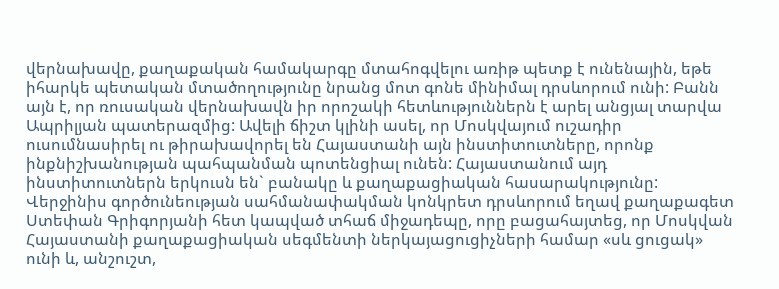վերնախավը, քաղաքական համակարգը մտահոգվելու առիթ պետք է ունենային, եթե իհարկե պետական մտածողությունը նրանց մոտ գոնե մինիմալ դրսևորում ունի: Բանն այն է, որ ռուսական վերնախավն իր որոշակի հետևություններն է արել անցյալ տարվա Ապրիլյան պատերազմից: Ավելի ճիշտ կլինի ասել, որ Մոսկվայում ուշադիր ուսումնասիրել ու թիրախավորել են Հայաստանի այն ինստիտուտները, որոնք ինքնիշխանության պահպանման պոտենցիալ ունեն: Հայաստանում այդ ինստիտուտներն երկուսն են` բանակը և քաղաքացիական հասարակությունը: Վերջինիս գործունեության սահմանափակման կոնկրետ դրսևորում եղավ քաղաքագետ Ստեփան Գրիգորյանի հետ կապված տհաճ միջադեպը, որը բացահայտեց, որ Մոսկվան Հայաստանի քաղաքացիական սեգմենտի ներկայացուցիչների համար «սև ցուցակ» ունի և, անշուշտ,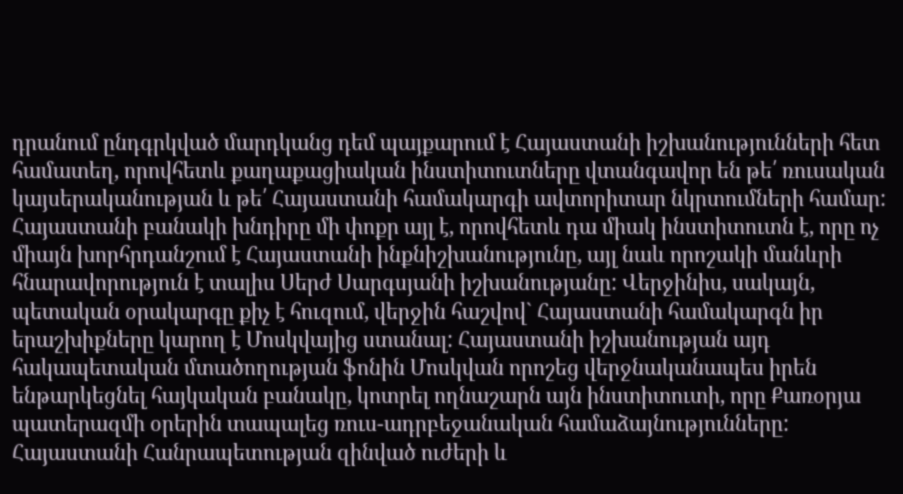դրանում ընդգրկված մարդկանց դեմ պայքարում է Հայաստանի իշխանությունների հետ համատեղ, որովհետև քաղաքացիական ինստիտուտները վտանգավոր են թե՛ ռուսական կայսերականության և թե՛ Հայաստանի համակարգի ավտորիտար նկրտումների համար:
Հայաստանի բանակի խնդիրը մի փոքր այլ է, որովհետև դա միակ ինստիտուտն է, որը ոչ միայն խորհրդանշում է Հայաստանի ինքնիշխանությունը, այլ նաև որոշակի մանևրի հնարավորություն է տալիս Սերժ Սարգսյանի իշխանությանը: Վերջինիս, սակայն, պետական օրակարգը քիչ է հուզում, վերջին հաշվով` Հայաստանի համակարգն իր երաշխիքները կարող է Մոսկվայից ստանալ: Հայաստանի իշխանության այդ հակապետական մտածողության ֆոնին Մոսկվան որոշեց վերջնականապես իրեն ենթարկեցնել հայկական բանակը, կոտրել ողնաշարն այն ինստիտուտի, որը Քառօրյա պատերազմի օրերին տապալեց ռուս-ադրբեջանական համաձայնությունները: Հայաստանի Հանրապետության զինված ուժերի և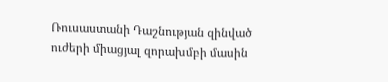Ռուսաստանի Դաշնության զինված ուժերի միացյալ զորախմբի մասին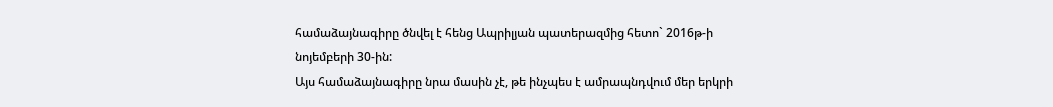համաձայնագիրը ծնվել է հենց Ապրիլյան պատերազմից հետո` 2016թ-ի նոյեմբերի 30-ին:
Այս համաձայնագիրը նրա մասին չէ, թե ինչպես է ամրապնդվում մեր երկրի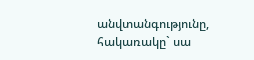անվտանգությունը, հակառակը` սա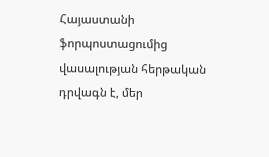Հայաստանի ֆորպոստացումից վասալության հերթական դրվագն է, մեր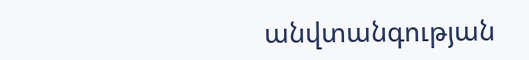անվտանգության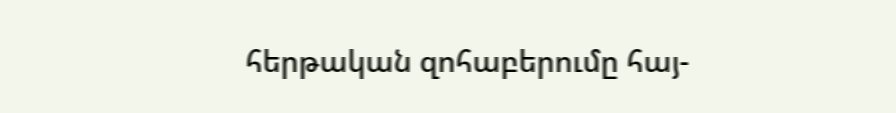հերթական զոհաբերումը հայ-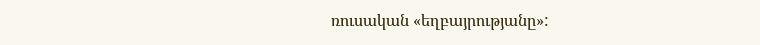ռուսական «եղբայրությանը»: